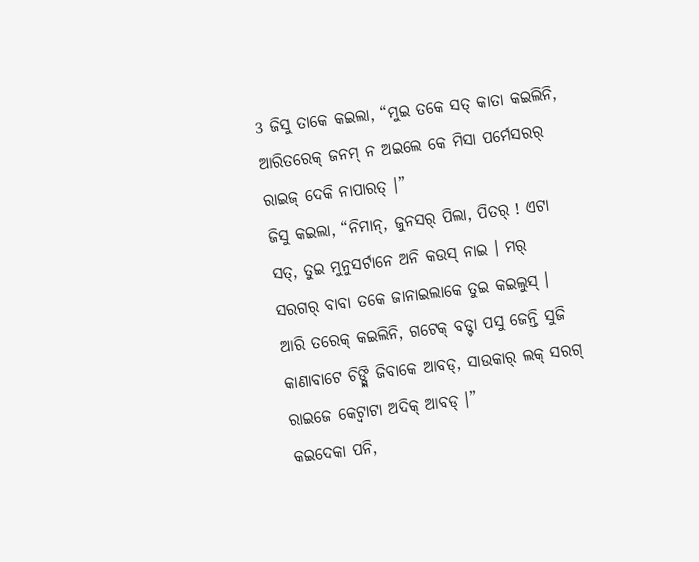3 ଜିସୁ ତାକେ କଇଲା, “ମୁଇ ତକେ ସତ୍ କାତା କଇଲିନି, ଆରିତରେକ୍ ଜନମ୍ ନ ଅଇଲେ କେ ମିସା ପର୍ମେସରର୍ ରାଇଜ୍ ଦେକି ନାପାରତ୍ ।”
ଜିସୁ କଇଲା, “ନିମାନ୍, ଜୁନସର୍ ପିଲା, ପିତର୍ ! ଏଟା ସତ୍, ତୁଇ ମୁନୁସର୍ଟାନେ ଅନି କଉସ୍ ନାଇ । ମର୍ ସରଗର୍ ବାବା ତକେ ଜାନାଇଲାକେ ତୁଇ କଇଲୁସ୍ ।
ଆରି ତରେକ୍ କଇଲିନି, ଗଟେକ୍ ବଡ୍ଟା ପସୁ ଜେନ୍ତି ସୁଜି କାଣାବାଟେ ଚିଙ୍ଗ୍ଲି ଜିବାକେ ଆବଡ୍, ସାଉକାର୍ ଲକ୍ ସରଗ୍ ରାଇଜେ କେଟ୍ବାଟା ଅଦିକ୍ ଆବଡ୍ ।”
କଇଦେକା ପନି,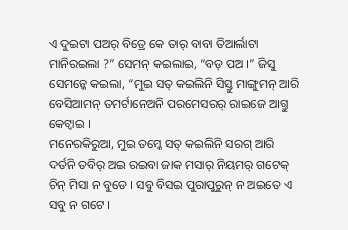ଏ ଦୁଇଟା ପଅର୍ ବିତ୍ରେ କେ ତାର୍ ବାବା ତିଆର୍ଲାଟା ମାନିରଇଲା ?” ସେମନ୍ କଇଲାଇ, “ବଡ୍ ପଅ ।” ଜିସୁ ସେମନ୍କେ କଇଲା, “ମୁଇ ସତ୍ କଇଲିନି ସିସ୍ତୁ ମାଙ୍ଗୁମନ୍ ଆରି ବେସିଆମନ୍ ତମର୍ଟାନେଅନି ପରମେସରର୍ ରାଇଜେ ଆଗ୍ତୁ କେଟ୍ବାଇ ।
ମନେରକିରୁଆ, ମୁଇ ତମ୍କେ ସତ୍ କଇଲିନି ସରଗ୍ ଆରି ଦର୍ତନି ତବିର୍ ଅଇ ରଇବା ଜାକ ମସାର୍ ନିୟମର୍ ଗଟେକ୍ ଚିନ୍ ମିସା ନ ବୁଡେ । ସବୁ ବିସଇ ପୁରାପୁରୁନ୍ ନ ଅଇତେ ଏ ସବୁ ନ ଗଟେ ।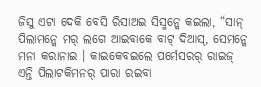ଜିସୁ ଏଟା ଦେକି ବେସି ରିସାଅଇ ସିସ୍ମନ୍କେ କଇଲା, “ସାନ୍ ପିଲାମନ୍କେ ମର୍ ଲଗେ ଆଇବାକେ ବାଟ୍ ଦିଆସ୍, ସେମନ୍କେ ମନା କରାନାଇ । କାଇକେବଇଲେ ପର୍ମେସରର୍ ରାଇଜ୍ ଏନ୍ତି ପିଲାଟକିମନର୍ ପାରା ରଇବା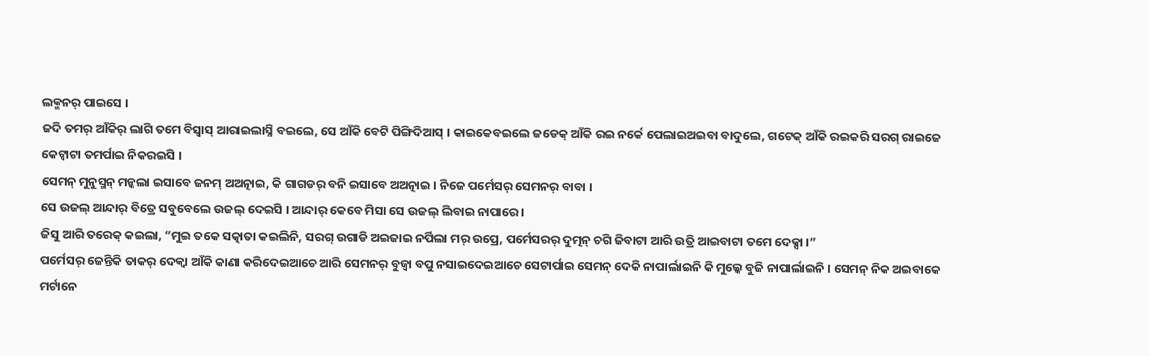ଲକ୍ମନର୍ ପାଇସେ ।
ଜଦି ତମର୍ ଆଁକିର୍ ଲାଗି ତମେ ବିସ୍ବାସ୍ ଆରାଇଲାସ୍ନି ବଇଲେ, ସେ ଆଁକି ବେଟି ପିଙ୍ଗିଦିଆସ୍ । କାଇକେବଇଲେ ଜଡେକ୍ ଆଁକି ରଇ ନର୍କେ ପେଲାଇଅଇବା ବାଦୁଲେ, ଗଟେକ୍ ଆଁକି ରଇକରି ସରଗ୍ ରାଇଜେ କେଟ୍ବାଟା ତମର୍ପାଇ ନିକରଇସି ।
ସେମନ୍ ମୁନୁସ୍ମନ୍ ମନ୍କଲା ଇସାବେ ଜନମ୍ ଅଅତ୍ନାଇ, କି ଗାଗଡର୍ ବନି ଇସାବେ ଅଅତ୍ନାଇ । ନିଜେ ପର୍ମେସର୍ ସେମନର୍ ବାବା ।
ସେ ଉଜଲ୍ ଆନ୍ଦାର୍ ବିତ୍ରେ ସବୁବେଲେ ଉଜଲ୍ ଦେଇସି । ଆନ୍ଦାର୍ କେବେ ମିସା ସେ ଉଜଲ୍ ଲିବାଇ ନାପାରେ ।
ଜିସୁ ଆରି ତରେକ୍ କଇଲା, “ମୁଇ ତକେ ସତ୍କାତା କଇଲିନି, ସରଗ୍ ଉଗାଡି ଅଇଜାଇ ନର୍ପିଲା ମର୍ ଉପ୍ରେ, ପର୍ମେସରର୍ ଦୁତ୍ମନ୍ ଚଗି ଜିବାଟା ଆରି ଉତ୍ରି ଆଇବାଟା ତମେ ଦେକ୍ସା ।”
ପର୍ମେସର୍ ଜେନ୍ତିକି ତାକର୍ ଦେକ୍ବା ଆଁକି କାଣା କରିଦେଇଆଚେ ଆରି ସେମନର୍ ବୁଜ୍ବା ବପୁ ନସାଇଦେଇଆଚେ ସେଟାର୍ପାଇ ସେମନ୍ ଦେକି ନାପାର୍ଲାଇନି କି ମୁଲ୍କେ ବୁଜି ନାପାର୍ଲାଇନି । ସେମନ୍ ନିକ ଅଇବାକେ ମର୍ଟାନେ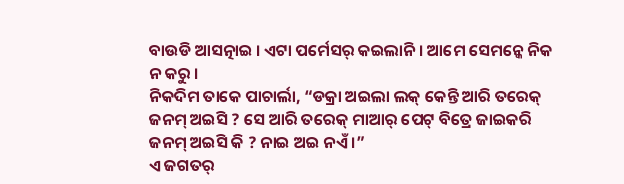ବାଉଡି ଆସତ୍ନାଇ । ଏଟା ପର୍ମେସର୍ କଇଲାନି । ଆମେ ସେମନ୍କେ ନିକ ନ କରୁ ।
ନିକଦିମ ତାକେ ପାଚାର୍ଲା, “ଡକ୍ରା ଅଇଲା ଲକ୍ କେନ୍ତି ଆରି ତରେକ୍ ଜନମ୍ ଅଇସି ? ସେ ଆରି ତରେକ୍ ମାଆର୍ ପେଟ୍ ବିତ୍ରେ ଜାଇକରି ଜନମ୍ ଅଇସି କି ? ନାଇ ଅଇ ନଏଁ ।”
ଏ ଜଗତର୍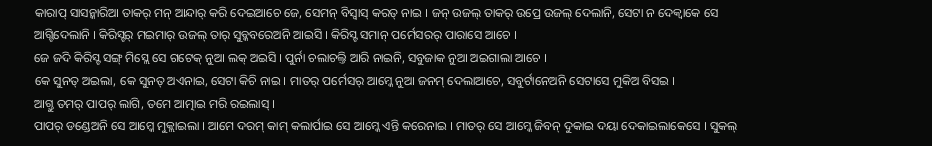କାରାପ୍ ସାସନ୍କାରିଆ ତାକର୍ ମନ୍ ଆନ୍ଦାର୍ କରି ଦେଇଆଚେ ଜେ, ସେମନ୍ ବିସ୍ବାସ୍ କରତ୍ ନାଇ । ଜନ୍ ଉଜଲ୍ ତାକର୍ ଉପ୍ରେ ଉଜଲ୍ ଦେଲାନି, ସେଟା ନ ଦେକ୍ବାକେ ସେ ଆଗ୍ଟିଦେଲାନି । କିରିସ୍ଟର୍ ମଇମାର୍ ଉଜଲ୍ ତାର୍ ସୁବ୍କବରେଅନି ଆଇସି । କିରିସ୍ଟ ସମାନ୍ ପର୍ମେସରର୍ ପାରାସେ ଆଚେ ।
ଜେ ଜଦି କିରିସ୍ଟ ସଙ୍ଗ୍ ମିସ୍ଲେ ସେ ଗଟେକ୍ ନୁଆ ଲକ୍ ଅଇସି । ପୁର୍ନା ଚଲାଚଲ୍ତି ଆରି ନାଇନି, ସବୁଜାକ ନୁଆ ଅଇଗାଲା ଆଚେ ।
କେ ସୁନତ୍ ଅଇଲା, କେ ସୁନତ୍ ଅଏନାଇ, ସେଟା କିଚି ନାଇ । ମାତର୍ ପର୍ମେସର୍ ଆମ୍କେ ନୁଆ ଜନମ୍ ଦେଲାଆଚେ, ସବୁର୍ଟାନେଅନି ସେଟାସେ ମୁକିଅ ବିସଇ ।
ଆଗ୍ତୁ ତମର୍ ପାପର୍ ଲାଗି, ତମେ ଆତ୍ମାଇ ମରି ରଇଲାସ୍ ।
ପାପର୍ ଡଣ୍ଡେଅନି ସେ ଆମ୍କେ ମୁକ୍ଲାଇଲା । ଆମେ ଦରମ୍ କାମ୍ କଲାର୍ପାଇ ସେ ଆମ୍କେ ଏନ୍ତି କରେନାଇ । ମାତର୍ ସେ ଆମ୍କେ ଜିବନ୍ ଦୁକାଇ ଦୟା ଦେକାଇଲାକେସେ । ସୁକଲ୍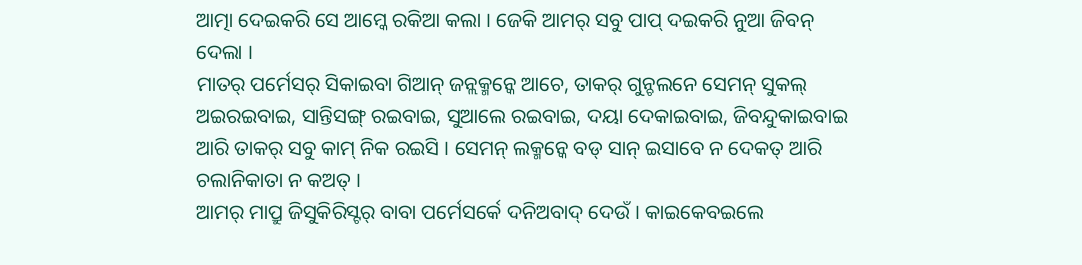ଆତ୍ମା ଦେଇକରି ସେ ଆମ୍କେ ରକିଆ କଲା । ଜେକି ଆମର୍ ସବୁ ପାପ୍ ଦଇକରି ନୁଆ ଜିବନ୍ ଦେଲା ।
ମାତର୍ ପର୍ମେସର୍ ସିକାଇବା ଗିଆନ୍ ଜନ୍ଲକ୍ମନ୍କେ ଆଚେ, ତାକର୍ ଗୁନ୍ଚଲନେ ସେମନ୍ ସୁକଲ୍ ଅଇରଇବାଇ, ସାନ୍ତିସଙ୍ଗ୍ ରଇବାଇ, ସୁଆଲେ ରଇବାଇ, ଦୟା ଦେକାଇବାଇ, ଜିବନ୍ଦୁକାଇବାଇ ଆରି ତାକର୍ ସବୁ କାମ୍ ନିକ ରଇସି । ସେମନ୍ ଲକ୍ମନ୍କେ ବଡ୍ ସାନ୍ ଇସାବେ ନ ଦେକତ୍ ଆରି ଚଲାନିକାତା ନ କଅତ୍ ।
ଆମର୍ ମାପ୍ରୁ ଜିସୁକିରିସ୍ଟର୍ ବାବା ପର୍ମେସର୍କେ ଦନିଅବାଦ୍ ଦେଉଁ । କାଇକେବଇଲେ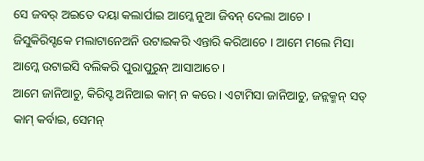ସେ ଜବର୍ ଅଇତେ ଦୟା କଲାର୍ପାଇ ଆମ୍କେ ନୁଆ ଜିବନ୍ ଦେଲା ଆଚେ । ଜିସୁକିରିସ୍ଟକେ ମଲାଟାନେଅନି ଉଟାଇକରି ଏନ୍ତାରି କରିଆଚେ । ଆମେ ମଲେ ମିସା ଆମ୍କେ ଉଟାଇସି ବଲିକରି ପୁରାପୁରୁନ୍ ଆସାଆଚେ ।
ଆମେ ଜାନିଆଚୁ, କିରିସ୍ଟ ଅନିଆଇ କାମ୍ ନ କରେ । ଏଟାମିସା ଜାନିଆଚୁ, ଜନ୍ଲକ୍ମନ୍ ସତ୍ କାମ୍ କର୍ବାଇ, ସେମନ୍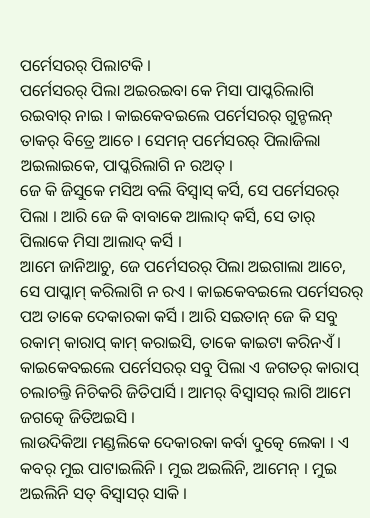ପର୍ମେସରର୍ ପିଲାଟକି ।
ପର୍ମେସରର୍ ପିଲା ଅଇରଇବା କେ ମିସା ପାପ୍କରିଲାଗି ରଇବାର୍ ନାଇ । କାଇକେବଇଲେ ପର୍ମେସରର୍ ଗୁନ୍ଚଲନ୍ ତାକର୍ ବିତ୍ରେ ଆଚେ । ସେମନ୍ ପର୍ମେସରର୍ ପିଲାଜିଲା ଅଇଲାଇକେ, ପାପ୍କରିଲାଗି ନ ରଅତ୍ ।
ଜେ କି ଜିସୁକେ ମସିଅ ବଲି ବିସ୍ବାସ୍ କର୍ସି, ସେ ପର୍ମେସରର୍ ପିଲା । ଆରି ଜେ କି ବାବାକେ ଆଲାଦ୍ କର୍ସି, ସେ ତାର୍ ପିଲାକେ ମିସା ଆଲାଦ୍ କର୍ସି ।
ଆମେ ଜାନିଆଚୁ, ଜେ ପର୍ମେସରର୍ ପିଲା ଅଇଗାଲା ଆଚେ, ସେ ପାପ୍କାମ୍ କରିଲାଗି ନ ରଏ । କାଇକେବଇଲେ ପର୍ମେସରର୍ ପଅ ତାକେ ଦେକାରକା କର୍ସି । ଆରି ସଇତାନ୍ ଜେ କି ସବୁ ରକାମ୍ କାରାପ୍ କାମ୍ କରାଇସି, ତାକେ କାଇଟା କରିନଏଁ ।
କାଇକେବଇଲେ ପର୍ମେସରର୍ ସବୁ ପିଲା ଏ ଜଗତର୍ କାରାପ୍ ଚଲାଚଲ୍ତି ନିଚିକରି ଜିତିପାର୍ସି । ଆମର୍ ବିସ୍ବାସର୍ ଲାଗି ଆମେ ଜଗତ୍କେ ଜିତିଅଇସି ।
ଲାଉଦିକିଆ ମଣ୍ଡଲିକେ ଦେକାରକା କର୍ବା ଦୁତ୍କେ ଲେକା । ଏ କବର୍ ମୁଇ ପାଟାଇଲିନି । ମୁଇ ଅଇଲିନି, ଆମେନ୍ । ମୁଇ ଅଇଲିନି ସତ୍ ବିସ୍ବାସର୍ ସାକି ।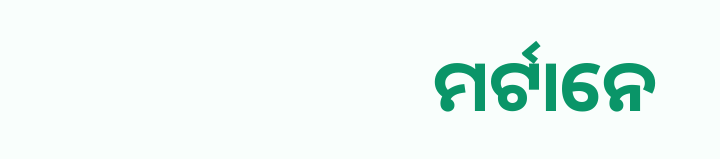ମର୍ଟାନେ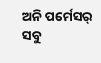ଅନି ପର୍ମେସର୍ ସବୁ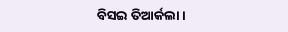ବିସଇ ତିଆର୍କଲା ।